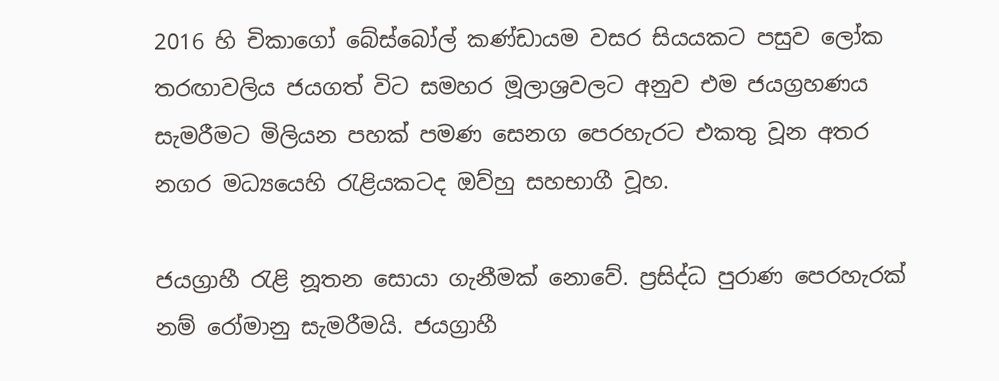2016 හි චිකාගෝ බේස්බෝල් කණ්ඩායම වසර සියයකට පසුව ලෝක තරඟාවලිය ජයගත් විට සමහර මූලාශ්‍රවලට අනුව එම ජයග්‍රහණය සැමරීමට මිලියන පහක් පමණ සෙනග පෙරහැරට එකතු වූන අතර නගර මධ්‍යයෙහි රැළියකටද ඔව්හු සහභාගී වූහ.

ජයග්‍රාහී රැළි නූතන සොයා ගැනීමක් නොවේ. ප්‍රසිද්ධ පුරාණ පෙරහැරක් නම් රෝමානු සැමරීමයි. ජයග්‍රාහී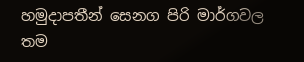හමුදාපතීන් සෙනග පිරි මාර්ගවල තම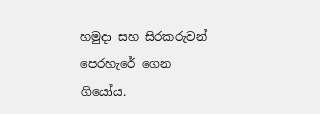හමුදා සහ සිරකරුවන් පෙරහැරේ ගෙන ගියෝය.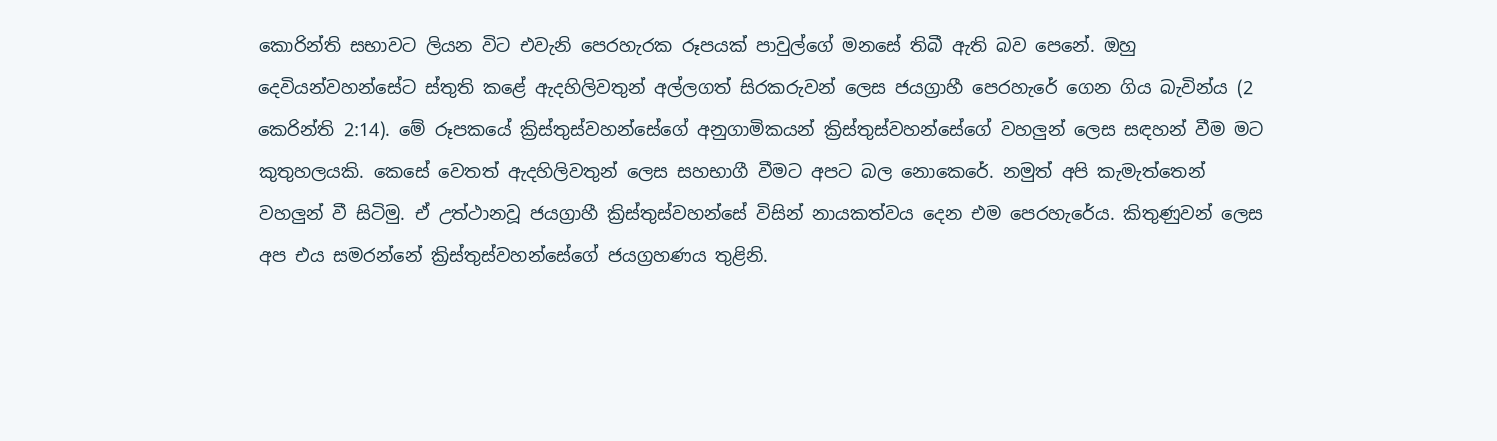කොරින්ති සභාවට ලියන විට එවැනි පෙරහැරක රූපයක් පාවුල්ගේ මනසේ තිබී ඇති බව පෙනේ. ඔහු දෙවියන්වහන්සේට ස්තුති කළේ ඇදහිලිවතුන් අල්ලගත් සිරකරුවන් ලෙස ජයග්‍රාහී පෙරහැරේ ගෙන ගිය බැවින්ය (2 කෙරින්ති 2:14). මේ රූපකයේ ක්‍රිස්තුස්වහන්සේගේ අනුගාමිකයන් ක්‍රිස්තුස්වහන්සේගේ වහලුන් ලෙස සඳහන් වීම මට කුතුහලයකි. කෙසේ වෙතත් ඇදහිලිවතුන් ලෙස සහභාගී වීමට අපට බල නොකෙරේ. නමුත් අපි කැමැත්තෙන් වහලුන් වී සිටිමු. ඒ උත්ථානවූ ජයග්‍රාහී ක්‍රිස්තුස්වහන්සේ විසින් නායකත්වය දෙන එම පෙරහැරේය. කිතුණුවන් ලෙස අප එය සමරන්නේ ක්‍රිස්තුස්වහන්සේගේ ජයග්‍රහණය තුළිනි.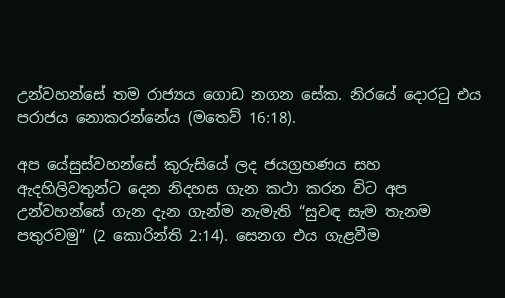උන්වහන්සේ තම රාජ්‍යය ගොඩ නගන සේක. නිරයේ දොරටු එය පරාජය නොකරන්නේය (මතෙව් 16:18).

අප යේසුස්වහන්සේ කුරුසියේ ලද ජයග්‍රහණය සහ ඇදහිලිවතුන්ට දෙන නිදහස ගැන කථා කරන විට අප උන්වහන්සේ ගැන දැන ගැන්ම නැමැති “සුවඳ සැම තැනම පතුරවමු” (2 කොරින්ති 2:14). සෙනග එය ගැළවීම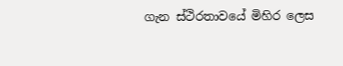ගැන ස්ථිරතාවයේ මිහිර ලෙස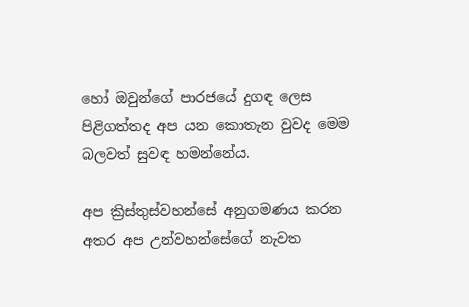හෝ ඔවුන්ගේ පාරජයේ දුගඳ ලෙස පිළිගත්තද අප යන කොතැන වුවද මෙම බලවත් සුවඳ හමන්නේය.

අප ක්‍රිස්තුස්වහන්සේ අනුගමණය කරන අතර අප උන්වහන්සේගේ නැවත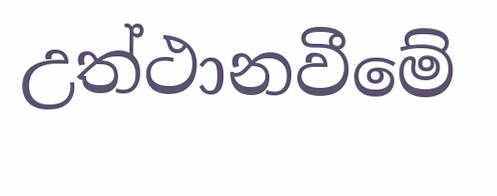උත්ථානවීමේ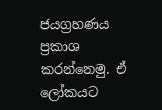ජයග්‍රහණය ප්‍රකාශ කරන්නෙමු. ඒ ලෝකයට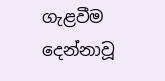ගැළවීම දෙන්නාවූ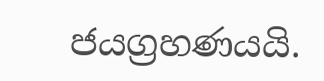ජයග්‍රහණයයි.